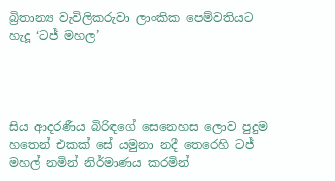බ්‍රිතාන්‍ය වැවිලිකරුවා ලාංකික පෙම්වතියට හැදූ ‘ටජ් මහල’




සිය ආදරණීය බිරිඳගේ සෙනෙහස ලොව පුදුම හතෙන් එකක් සේ යමුනා නදී තෙරෙහි ටජ් මහල් නමින් නිර්මාණය කරමින්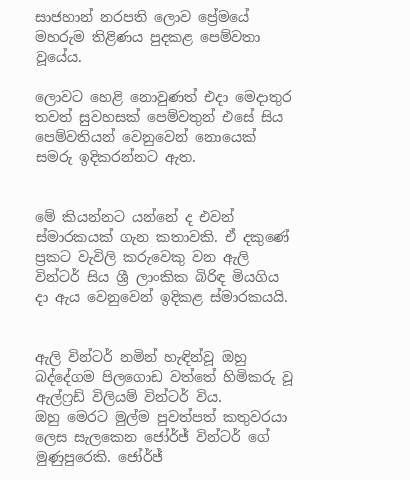සාජහාන් නරපති ලොව ප්‍රේමයේ මහරුම තිළිණය පුදකළ පෙම්වතා වූයේය.

ලොවට හෙළි නොවුණත් එදා මෙදාතුර තවත් සුවහසක් පෙම්වතුන් එසේ සිය පෙම්වතියන් වෙනුවෙන් නොයෙක් සමරු ඉදිකරන්නට ඇත.


මේ කියන්නට යන්නේ ද එවන් ස්මාරකයක් ගැන කතාවකි. ඒ දකුණේ ප්‍රකට වැවිලි කරුවෙකු වන ඇලි වින්ටර් සිය ශ්‍රී ලාංකික බිරිඳ මියගිය ද‌ා ඇය වෙනුවෙන් ඉදිකළ ස්මාරකයයි.


ඇලි වින්ටර් නමින් හැඳින්වූ ඔහු බද්දේගම පිලගොඩ වත්තේ හිමිකරු වූ ඇල්ෆ්‍රඩ් විලියම් වින්ටර් විය.
ඔහු මෙරට මුල්ම පුවත්පත් කතුවරයා ලෙස සැලකෙන ජෝර්ජ් වින්ටර් ගේ මුණුපුරෙකි. ජෝර්ජ්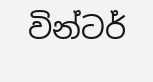වින්ටර්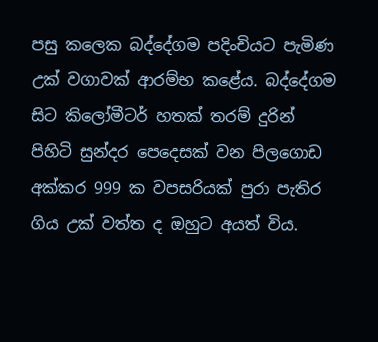පසු කලෙක බද්දේගම පදිංචියට පැමිණ උක් වගාවක් ආරම්භ කළේය. බද්දේගම සිට කිලෝමීටර් හතක් තරම් දුරින් පිහිටි සුන්දර පෙදෙසක් වන පිලගොඩ අක්කර 999 ක වපසරියක් පුරා පැතිර ගිය උක් වත්ත ද ඔහුට අයත් විය.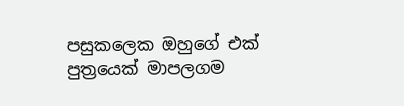පසුකලෙක ඔහුගේ එක් පුත්‍රයෙක් මාපලගම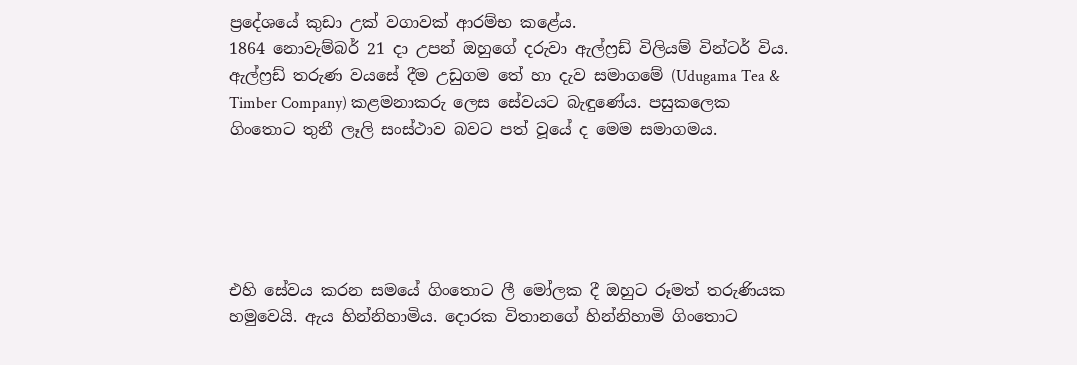ප්‍රදේශයේ කුඩා උක් වගාවක් ආරම්භ කළේය.
1864 නොවැම්බර් 21 දා උපන් ඔහුගේ දරුවා ඇල්ෆ්‍රඩ් විලියම් වින්ටර් විය. ඇල්ෆ්‍රඩ් තරුණ වයසේ දීම උඩුගම තේ හා දැව සමාගමේ (Udugama Tea & Timber Company) කළමනාකරු ලෙස සේවයට බැඳුණේය. පසුකලෙක ගිංතොට තුනී ලෑලි සංස්ථාව බවට පත් වූයේ ද මෙම සමාගමය.





එහි සේවය කරන සමයේ ගිංතොට ලී මෝලක දී ඔහුට රූමත් තරුණියක හමුවෙයි. ඇය හින්නිහාමිය. දොරක විතානගේ හින්නිහාමි ගිංතොට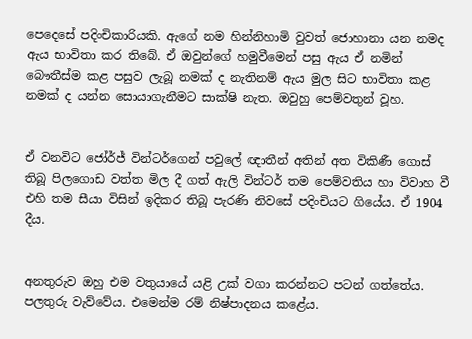පෙදෙසේ පදිංචිකාරියකි. ඇගේ නම හින්නිහාමි වුවත් ජොහානා යන නමද ඇය භාවිතා කර තිබේ. ඒ ඔවුන්ගේ හමුවීමෙන් පසු ඇය ඒ නමින් බෞතීස්ම කළ පසුව ලැබූ නමක් ද නැතිනම් ඇය මුල සිට භාවිතා කළ නමක් ද යන්න සොයාගැනීමට සාක්ෂි නැත. ඔවුහු පෙම්වතුන් වූහ.


ඒ වනවිට ජෝර්ජ් වින්ටර්ගෙන් පවුලේ ඥාතීන් අතින් අත විකිණී ගොස් තිබූ පිලගොඩ වත්ත මිල දී ගත් ඇලි වින්ටර් තම පෙම්වතිය හා විවාහ වී එහි තම සීයා විසින් ඉදිකර තිබූ පැරණි නිවසේ පදිංචියට ගියේය. ඒ 1904 දීය.


අනතුරුව ඔහු එම වතුයායේ යළි උක් වගා කරන්නට පටන් ගත්තේය. පලතුරු වැව්වේය. එමෙන්ම රම් නිෂ්පාදනය කළේය.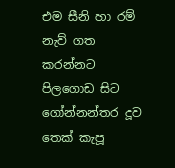එම සීනි හා රම් නැව් ගත කරන්නට පිලගොඩ සිට ගෝන්නන්තර දූව තෙක් කැපූ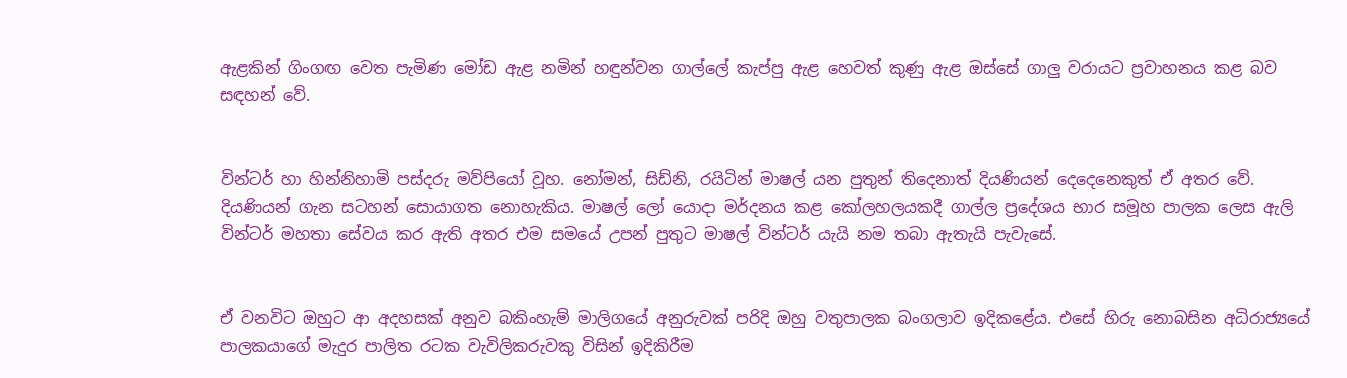ඇළකින් ගිංගඟ වෙත පැමිණ මෝඩ ඇළ නමින් හඳුන්වන ගාල්ලේ කැප්පු ඇළ හෙවත් කුණු ඇළ ඔස්සේ ගාලු වරායට ප්‍රවාහනය කළ බව සඳහන් වේ.


වින්ටර් හා හින්නිහාමි පස්දරු මව්පියෝ වූහ. නෝමන්, සිඩ්නි, රයිටින් මාෂල් යන පුතුන් තිදෙනාත් දියණියන් දෙදෙනෙකුත් ඒ අතර වේ. දියණියන් ගැන සටහන් සොයාගත නොහැකිය. මාෂල් ලෝ යොදා මර්දනය කළ කෝලහලයකදී ගාල්ල ප්‍රදේශය භාර සමූහ පාලක ලෙස ඇලි වින්ටර් මහතා සේවය කර ඇති අතර එම සමයේ උපන් පුතුට මාෂල් වින්ටර් යැයි නම තබා ඇතැයි පැවැසේ.


ඒ වනවිට ඔහුට ආ අදහසක් අනුව බකිංහැම් මාලිගයේ අනුරුවක් පරිදි ඔහු වතුපාලක බංගලාව ඉදිකළේය. එසේ හිරු නොබසින අධිරාජ්‍යයේ පාලකයාගේ මැදුර පාලිත රටක වැවිලිකරුවකු විසින් ඉදිකිරීම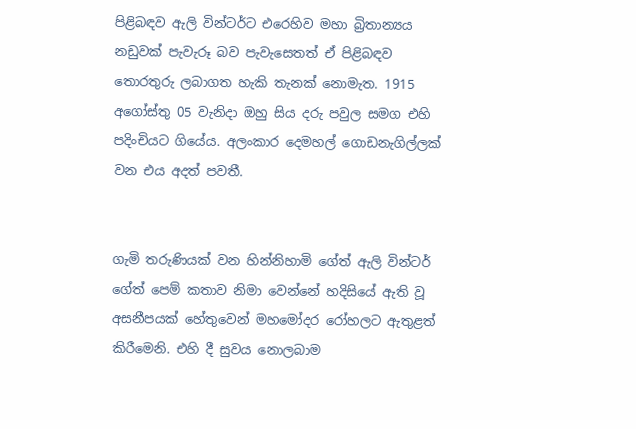පිළිබඳව ඇලි වින්ටර්ට එරෙහිව මහා බ්‍රිතාන්‍යය නඩුවක් පැවැරූ බව පැවැසෙතත් ඒ පිළිබඳව තොරතුරු ලබාගත හැකි තැනක් නොමැත. 1915 අගෝස්තු 05 වැනිදා ඔහු සිය දරු පවුල සමග එහි පදිංචියට ගියේය. අලංකාර දෙමහල් ගොඩනැගිල්ලක් වන එය අදත් පවතී.


ගැමි තරුණියක් වන හින්නිහාමි ගේත් ඇලි වින්ටර් ගේත් පෙම් කතාව නිමා වෙන්නේ හදිසියේ ඇති වූ අසනීපයක් හේතුවෙන් මහමෝදර රෝහලට ඇතුළත් කිරීමෙනි. එහි දී සුවය නොලබාම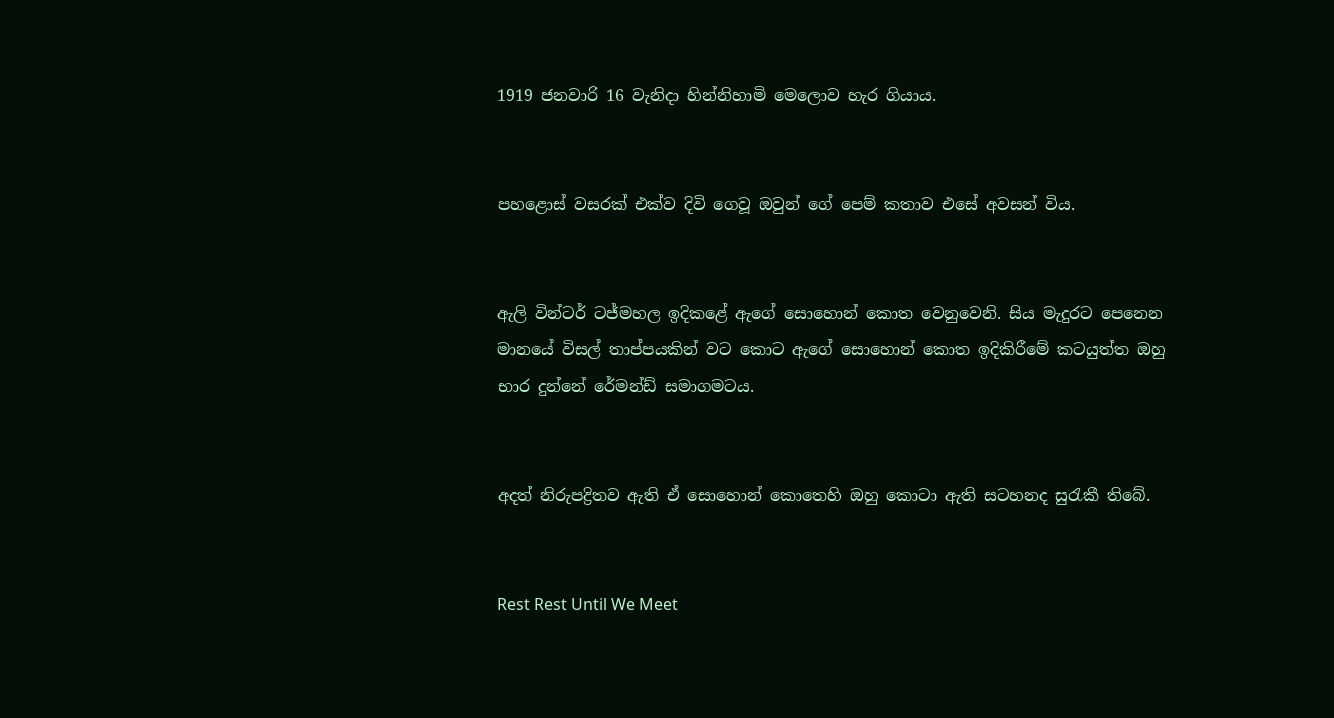1919 ජනවාරි 16 වැනිදා හින්නිහාමි මෙලොව හැර ගියාය.


පහළොස් වසරක් එක්ව දිවි ගෙවූ ඔවුන් ගේ පෙම් කතාව එසේ අවසන් විය.


ඇලි වින්ටර් ටජ්මහල ඉදිකළේ ඇගේ සොහොන් කොත වෙනුවෙනි. සිය මැදුරට පෙනෙන මානයේ විසල් තාප්පයකින් වට කොට ඇගේ සොහොන් කොත ඉදිකිරීමේ කටයුත්ත ඔහු භාර දුන්නේ රේමන්ඩ් සමාගමටය.


අදත් නිරුපද්‍රිතව ඇති ඒ සොහොන් කොතෙහි ඔහු කොටා ඇති සටහනද සුරැකී තිබේ.


Rest Rest Until We Meet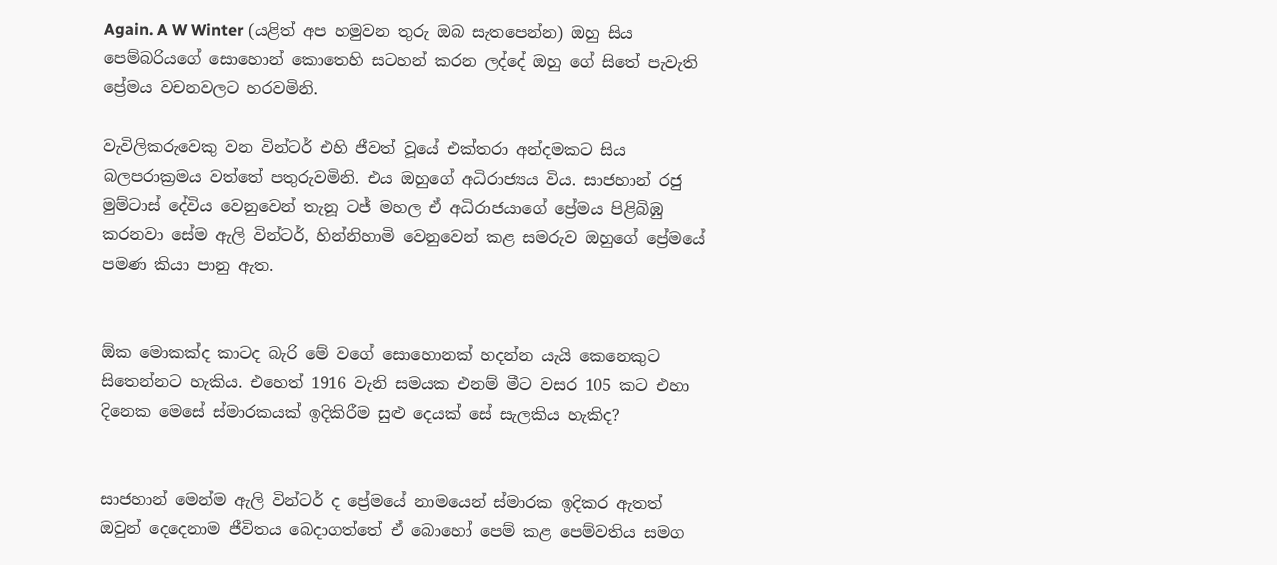Again. A W Winter (යළිත් අප හමුවන තුරු ඔබ සැතපෙන්න) ඔහු සිය පෙම්බරියගේ සොහොන් කොතෙහි සටහන් කරන ලද්දේ ඔහු ගේ සිතේ පැවැති ප්‍රේමය වචනවලට හරවමිනි.

වැවිලිකරුවෙකු වන වින්ටර් එහි ජීවත් වූයේ එක්තරා අන්දමකට සිය බලපරාක්‍රමය වත්තේ පතුරුවමිනි. එය ඔහුගේ අධිරාජ්‍යය විය. සාජහාන් රජු මුම්ටාස් දේවිය වෙනුවෙන් තැනූ ටජ් මහල ඒ අධිරාජයාගේ ප්‍රේමය පිළිබිඹු කරනවා සේම ඇලි වින්ටර්, හින්නිහාමි වෙනුවෙන් කළ සමරුව ඔහුගේ ප්‍රේමයේ පමණ කියා පානු ඇත.


ඕක මොකක්ද කාටද බැරි මේ වගේ සොහොනක් හදන්න යැයි කෙනෙකුට සිතෙන්නට හැකිය. එහෙත් 1916 වැනි සමයක එනම් මීට වසර 105 කට එහා දිනෙක මෙසේ ස්මාරකයක් ඉදිකිරීම සුළු දෙයක් සේ සැලකිය හැකිද?


සාජහාන් මෙන්ම ඇලි වින්ටර් ද ප්‍රේමයේ නාමයෙන් ස්මාරක ඉදිකර ඇතත් ඔවුන් දෙදෙනාම ජීවිතය බෙද‌ාගත්තේ ඒ බොහෝ පෙම් කළ පෙම්වතිය සමග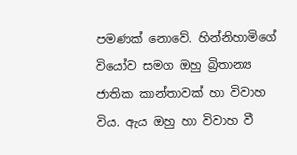පමණක් නොවේ. හින්නිහාමිගේ වියෝව සමග ඔහු බ්‍රිතාන්‍ය ජාතික කාන්තාවක් හා විවාහ විය. ඇය ඔහු හා විවාහ වී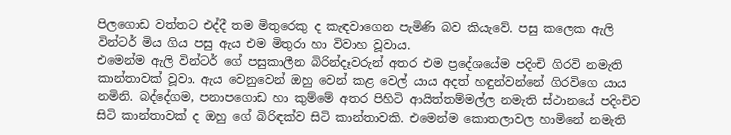පිලගොඩ වත්තට එද්දී තම මිතුරෙකු ද කැඳවාගෙන පැමිණි බව කියැවේ. පසු කලෙක ඇලි වින්ටර් මිය ගිය පසු ඇය එම මිතුරා හා විවාහ වූවාය.
එමෙන්ම ඇලි වින්ටර් ගේ පසුකාලීන බිරින්දෑවරුන් අතර එම ප්‍රදේශයේම පදිංචි ගිරවි නමැති කාන්තාවක් වූවා. ඇය වෙනුවෙන් ඔහු වෙන් කළ වෙල් යාය අදත් හඳුන්වන්නේ ගිරවිගෙ යාය නමිනි. බද්දේගම, පනාපගොඩ හා කුම්මේ අතර පිහිටි ආයිත්තම්මල්ල නමැති ස්ථානයේ පදිංචිව සිටි කාන්තාවක් ද ඔහු ගේ බිරිඳක්ව සිටි කාන්තාවකි. එමෙන්ම කොතලාවල හාමිනේ නමැති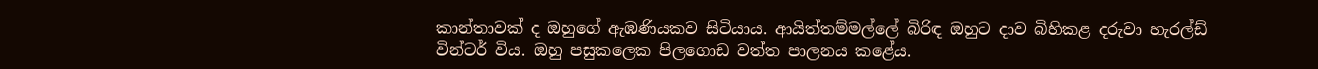කාන්තාවක් ද ඔහුගේ ඇඹණියකව සිටියාය. ආයිත්තම්මල්ලේ බිරිඳ ඔහුට දාව බිහිකළ දරුවා හැරල්ඩ් වින්ටර් විය. ඔහු පසුකලෙක පිලගොඩ වත්ත පාලනය කළේය.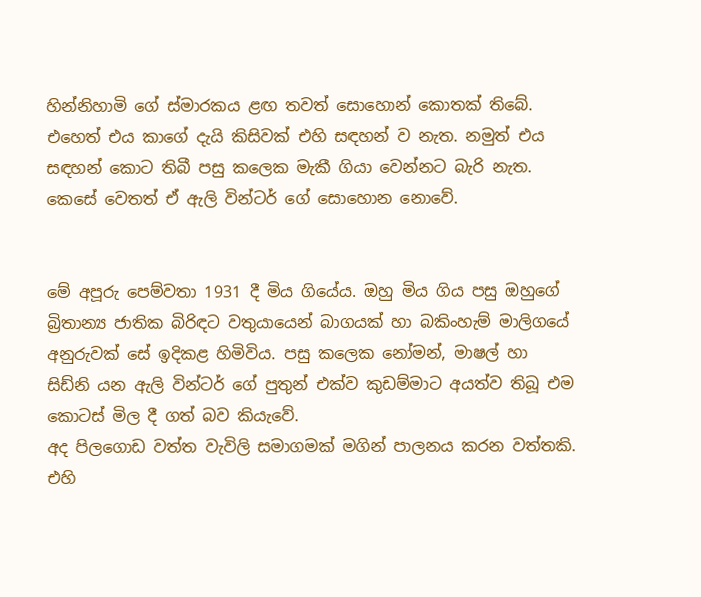හින්නිහාමි ගේ ස්මාරකය ළඟ තවත් සොහොන් කොතක් තිබේ. එහෙත් එය කාගේ දැයි කිසිවක් එහි සඳහන් ව නැත. නමුත් එය සඳහන් කොට තිබී පසු කලෙක මැකී ගියා වෙන්නට බැරි නැත. කෙසේ වෙතත් ඒ ඇලි වින්ටර් ගේ සොහොන නොවේ.


මේ අපූරු පෙම්වතා 1931 දී මිය ගියේය. ඔහු මිය ගිය පසු ඔහුගේ බ්‍රිතාන්‍ය ජාතික බිරිඳට වතුයායෙන් බාගයක් හා බකිංහැම් මාලිගයේ අනුරුවක් සේ ඉදිකළ හිමිවිය. පසු කලෙක නෝමන්, මාෂල් හා සිඩ්නි යන ඇලි වින්ටර් ගේ පුතුන් එක්ව කුඩම්මාට අයත්ව තිබූ එම කොටස් මිල දී ගත් බව කියැවේ.
අද පිලගොඩ වත්ත වැවිලි සමාගමක් මගින් පාලනය කරන වත්තකි. එහි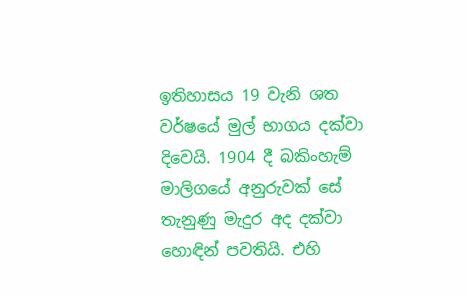ඉතිහාසය 19 වැනි ශත වර්ෂයේ මුල් භාගය දක්වා දිවෙයි. 1904 දී බකිංහැම් මාලිගයේ අනුරුවක් සේ තැනුණු මැදුර අද දක්වා හොඳින් පවතියි. එහි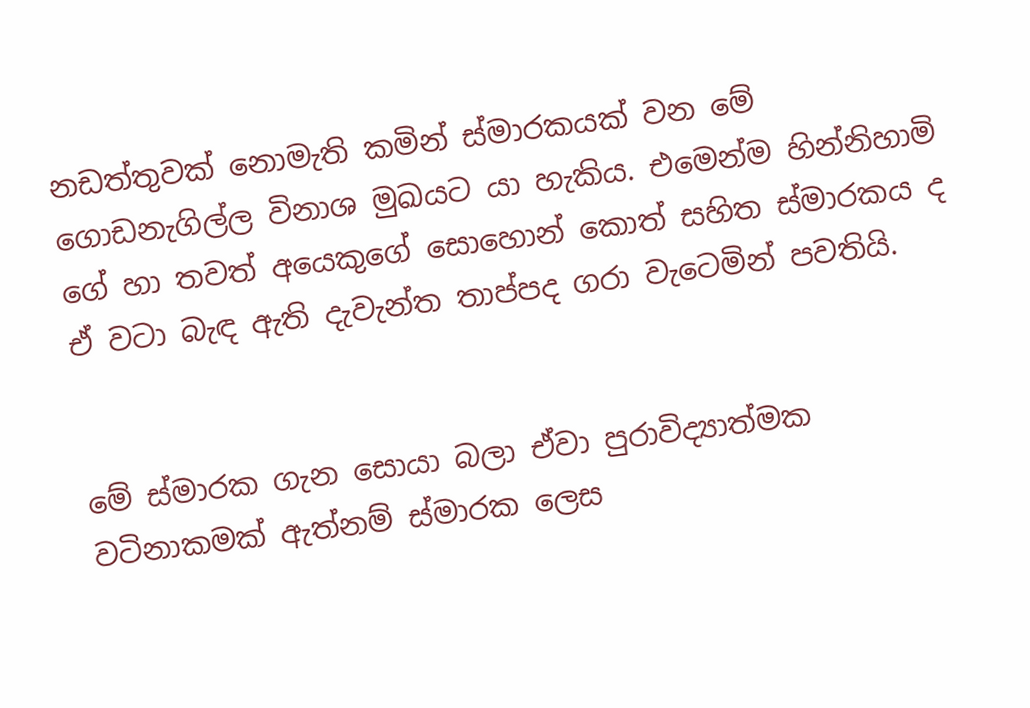නඩත්තුවක් නොමැති කමින් ස්මාරකයක් වන මේ ගොඩනැගිල්ල විනාශ මුඛයට යා හැකිය. එමෙන්ම හින්නිහාමි ගේ හා තවත් අයෙකුගේ සොහොන් කොත් සහිත ස්මාරකය ද ඒ වටා බැඳ ඇති දැවැන්ත තාප්පද ගරා වැටෙමින් පවතියි.


මේ ස්මාරක ගැන සොයා බලා ඒවා පුරාවිද්‍යාත්මක වටිනාකමක් ඇත්නම් ස්මාරක ලෙස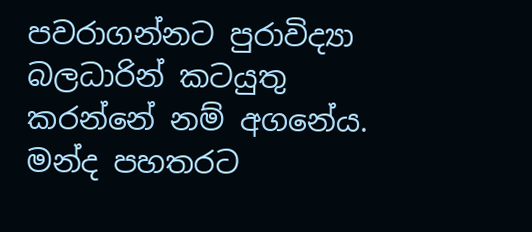පවරාගන්නට පුරාවිද්‍යා බලධාරින් කටයුතු කරන්නේ නම් අගනේය. මන්ද පහතරට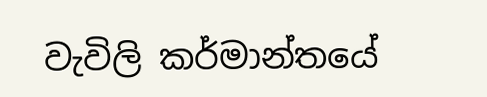වැවිලි කර්මාන්තයේ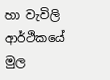හා වැවිලි ආර්ථිකයේ මුල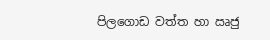පිලගොඩ වත්ත හා ඍජු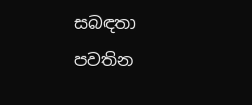සබඳතා පවතින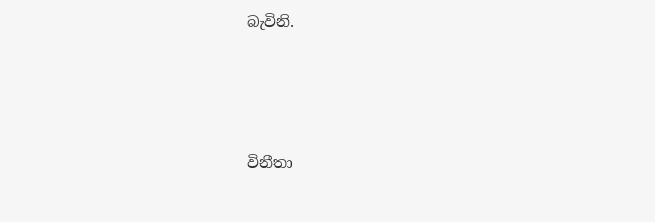බැවිනි.





විනීතා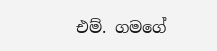එම්. ගමගේ